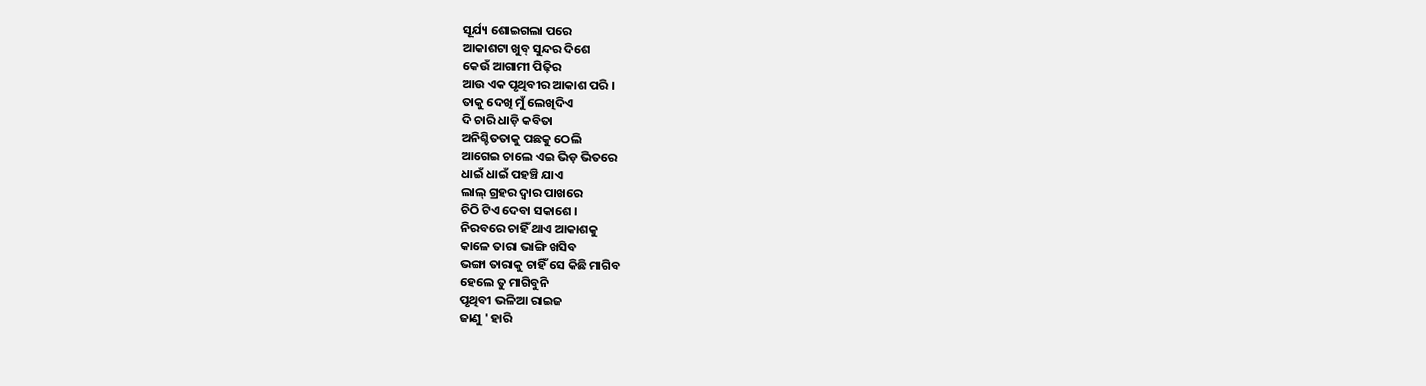ସୂର୍ଯ୍ୟ ଶୋଇଗଲା ପରେ
ଆକାଶଟା ଖୁବ୍ ସୁନ୍ଦର ଦିଶେ
କେଉଁ ଆଗାମୀ ପିଢ଼ିର
ଆଉ ଏକ ପୃଥିବୀର ଆକାଶ ପରି ।
ତାକୁ ଦେଖି ମୁଁ ଲେଖିଦିଏ
ଦି ଚାରି ଧାଡ଼ି କବିତା
ଅନିଶ୍ଚିତତାକୁ ପଛକୁ ଠେଲି
ଆଗେଇ ଚାଲେ ଏଇ ଭିଡ଼ ଭିତରେ
ଧାଇଁ ଧାଇଁ ପହଞ୍ଚି ଯାଏ
ଲାଲ୍ ଗ୍ରହର ଦ୍ବାର ପାଖରେ
ଚିଠି ଟିଏ ଦେବା ସକାଶେ ।
ନିରବରେ ଚାହିଁ ଥାଏ ଆକାଶକୁ
କାଳେ ତାରା ଭାଙ୍ଗି ଖସିବ
ଭଙ୍ଗା ତାରାକୁ ଚାହିଁ ସେ କିଛି ମାଗିବ
ହେଲେ ତୁ ମାଗିବୁନି
ପୃଥିବୀ ଭଳିଆ ରାଇଜ
ଜାଣୁ ' ହାରି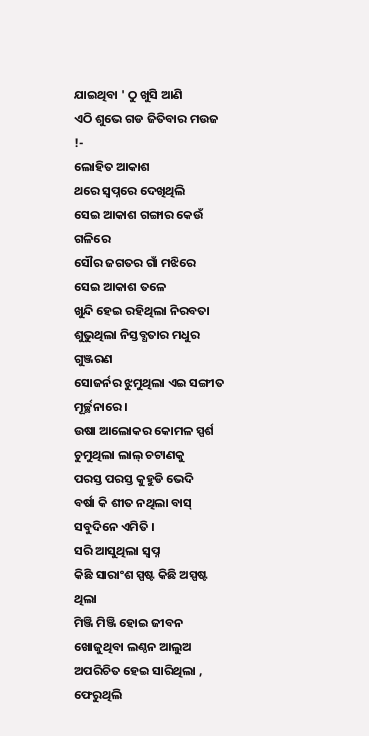ଯାଇଥିବା ' ଠୁ ଖୁସି ଆଣି
ଏଠି ଶୁଭେ ଗଡ ଜିତିବାର ମଉଜ !-
ଲୋହିତ ଆକାଶ
ଥରେ ସ୍ବପ୍ନରେ ଦେଖିଥିଲି
ସେଇ ଆକାଶ ଗଙ୍ଗାର କେଉଁ ଗଳିରେ
ସୌର ଜଗତର ଗାଁ ମଝିରେ
ସେଇ ଆକାଶ ତଳେ
ଖୁନ୍ଦି ହେଇ ରହିଥିଲା ନିରବତା
ଶୁଭୁଥିଲା ନିସ୍ତବ୍ଧତାର ମଧୁର ଗୁଞ୍ଜରଣ
ସୋଜର୍ନର ଝୁମୁଥିଲା ଏଇ ସଙ୍ଗୀତ ମୂର୍ଚ୍ଛନାରେ ।
ଉଷା ଆଲୋକର କୋମଳ ସ୍ପର୍ଶ
ଚୁମୁଥିଲା ଲାଲ୍ ଚଟାଣକୁ
ପରସ୍ତ ପରସ୍ତ କୁହୁଡି ଭେଦି
ବର୍ଷା କି ଶୀତ ନଥିଲା ବାସ୍ ସବୁଦିନେ ଏମିତି ।
ସରି ଆସୁଥିଲା ସ୍ବପ୍ନ
କିଛି ସାରାଂଶ ସ୍ପଷ୍ଟ କିଛି ଅସ୍ପଷ୍ଟ ଥିଲା
ମିଞ୍ଜି ମିଞ୍ଜି ହୋଇ ଜୀବନ ଖୋଜୁଥିବା ଲଣ୍ଠନ ଆଲୁଅ
ଅପରିଚିତ ହେଇ ସାରିଥିଲା , ଫେରୁଥିଲି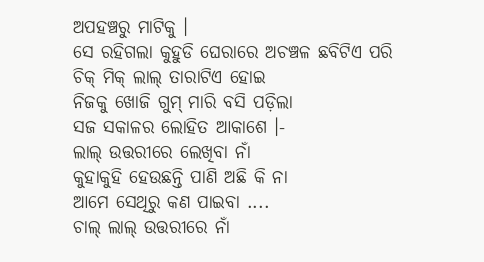ଅପହଞ୍ଚରୁ ମାଟିକୁ ।
ସେ ରହିଗଲା କୁହୁଡି ଘେରାରେ ଅଚଞ୍ଚଳ ଛବିଟିଏ ପରି
ଚିକ୍ ମିକ୍ ଲାଲ୍ ତାରାଟିଏ ହୋଇ
ନିଜକୁ ଖୋଜି ଗୁମ୍ ମାରି ବସି ପଡ଼ିଲା
ସଜ ସକାଳର ଲୋହିତ ଆକାଶେ ।-
ଲାଲ୍ ଉତ୍ତରୀରେ ଲେଖିବା ନାଁ
କୁହାକୁହି ହେଉଛନ୍ତି ପାଣି ଅଛି କି ନା
ଆମେ ସେଥିରୁ କଣ ପାଇବା ....
ଚାଲ୍ ଲାଲ୍ ଉତ୍ତରୀରେ ନାଁ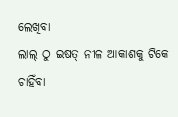ଲେଖିବା
ଲାଲ୍ ଠୁ ଇଷତ୍ ନୀଳ ଆକାଶକୁ ଟିକେ ଚାହିଁବା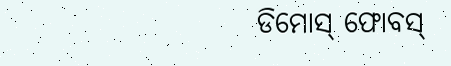ଡିମୋସ୍ ଫୋବସ୍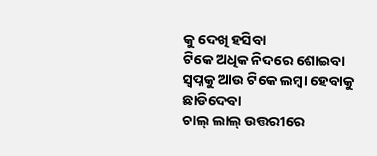କୁ ଦେଖି ହସିବା
ଟିକେ ଅଧିକ ନିଦରେ ଶୋଇବା
ସ୍ବପ୍ନକୁ ଆଉ ଟିକେ ଲମ୍ବା ହେବାକୁ ଛାଡିଦେବା
ଚାଲ୍ ଲାଲ୍ ଉତ୍ତରୀରେ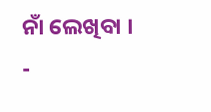ନାଁ ଲେଖିବା ।
-